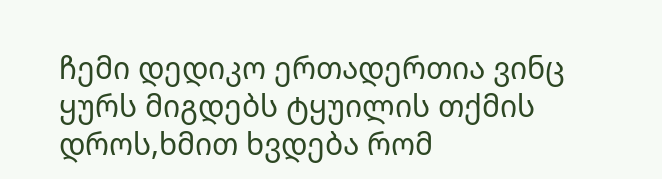ჩემი დედიკო ერთადერთია ვინც ყურს მიგდებს ტყუილის თქმის დროს,ხმით ხვდება რომ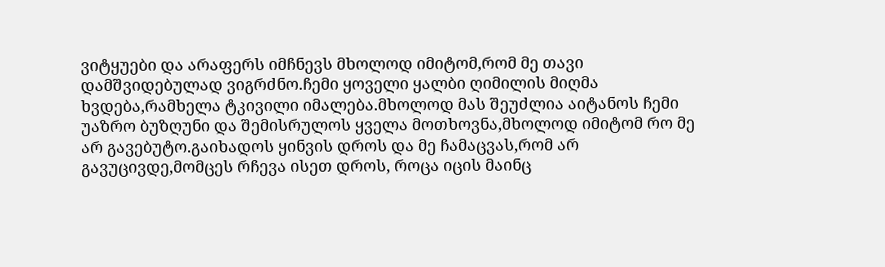ვიტყუები და არაფერს იმჩნევს მხოლოდ იმიტომ,რომ მე თავი დამშვიდებულად ვიგრძნო.ჩემი ყოველი ყალბი ღიმილის მიღმა ხვდება,რამხელა ტკივილი იმალება.მხოლოდ მას შეუძლია აიტანოს ჩემი უაზრო ბუზღუნი და შემისრულოს ყველა მოთხოვნა,მხოლოდ იმიტომ რო მე არ გავებუტო.გაიხადოს ყინვის დროს და მე ჩამაცვას,რომ არ გავუცივდე,მომცეს რჩევა ისეთ დროს, როცა იცის მაინც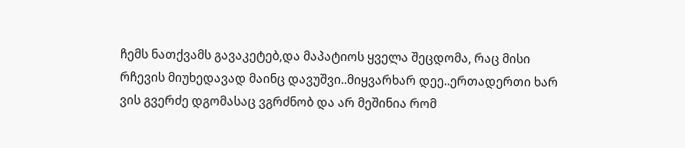ჩემს ნათქვამს გავაკეტებ,და მაპატიოს ყველა შეცდომა, რაც მისი რჩევის მიუხედავად მაინც დავუშვი..მიყვარხარ დეე..ერთადერთი ხარ ვის გვერძე დგომასაც ვგრძნობ და არ მეშინია რომ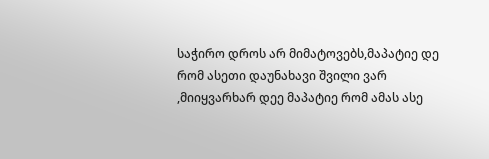საჭირო დროს არ მიმატოვებს,მაპატიე დე რომ ასეთი დაუნახავი შვილი ვარ ,მიიყვარხარ დეე მაპატიე რომ ამას ასე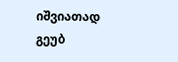იშვიათად გეუბ